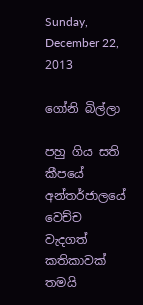Sunday, December 22, 2013

ගෝනි බිල්ලා

පහු ගිය සති කීපයේ අන්තර්ජාලයේ වෙච්ච වැදගත් කතිකාවක් තමයි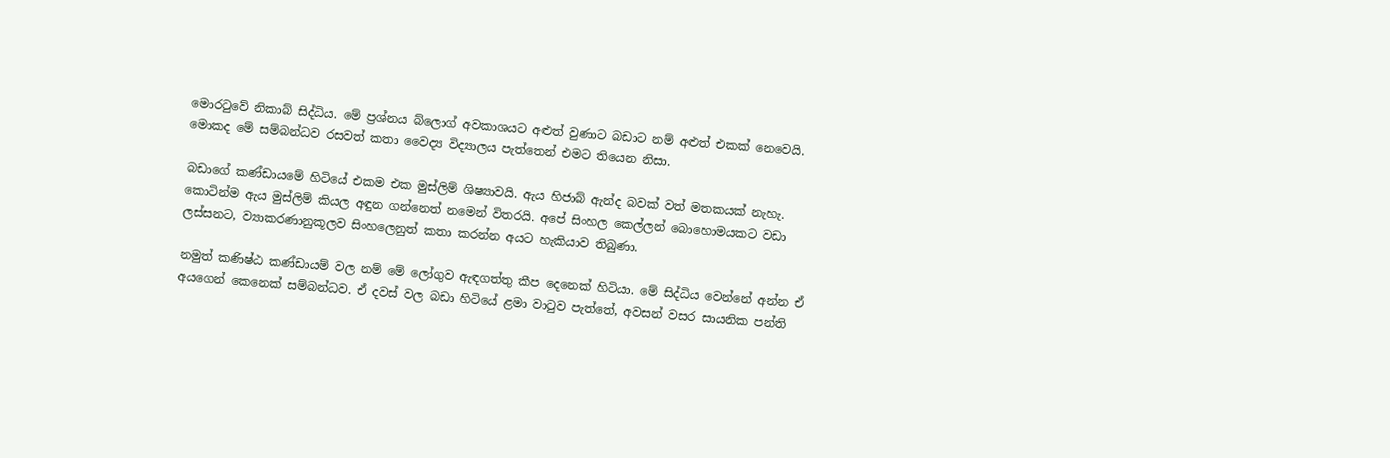මොරටුවේ නිකාබ් සිද්ධිය. මේ ප්‍රශ්නය බ්ලොග් අවකාශයට අළුත් වුණාට බඩාට නම් අළුත් එකක් නෙවෙයි. මොකද මේ සම්බන්ධව රසවත් කතා වෛද්‍ය විද්‍යාලය පැත්තෙන් එමට තියෙන නිසා.

බඩාගේ කණ්ඩායමේ හිටියේ එකම එක මුස්ලිම් ශිෂ්‍යාවයි. ඇය හිජාබ් ඇන්ද බවක් වත් මතකයක් නැහැ. කොටින්ම ඇය මුස්ලිම් කියල අඳුන ගන්නෙත් නමෙන් විතරයි. අපේ සිංහල කෙල්ලන් බොහොමයකට වඩා ලස්සනට, ව්‍යාකරණානුකූලව සිංහලෙනුත් කතා කරන්න අයට හැකියාව තිබුණා.

නමුත් කණිෂ්ඨ කණ්ඩායම් වල නම් මේ ලෝගුව ඇඳගත්තු කීප දෙනෙක් හිටියා. මේ සිද්ධිය වෙන්නේ අන්න ඒ අයගෙන් කෙනෙක් සම්බන්ධව. ඒ දවස් වල බඩා හිටියේ ළමා වාටුව පැත්තේ, අවසන් වසර සායනික පන්ති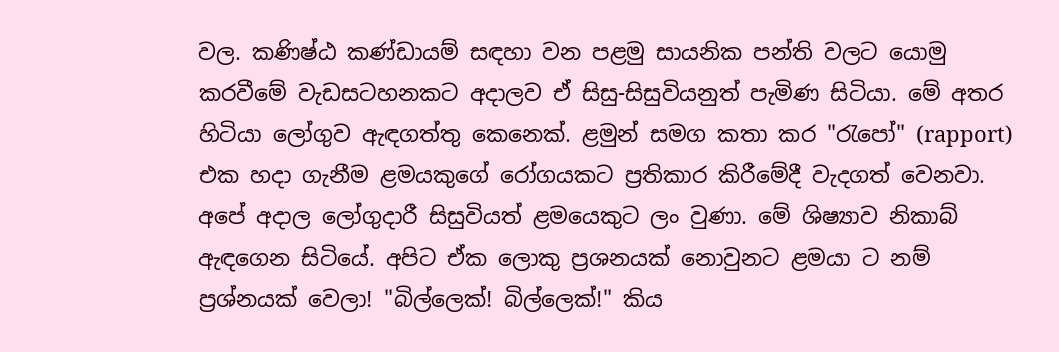වල. කණිෂ්ඨ කණ්ඩායම් සඳහා වන පළමු සායනික පන්ති වලට යොමු කරවීමේ වැඩසටහනකට අදාලව ඒ සිසු-සිසුවියනුත් පැමිණ සිටියා. මේ අතර හිටියා ලෝගුව ඇඳගත්තු කෙනෙක්. ළමුන් සමග කතා කර "රැපෝ" (rapport) එක හදා ගැනීම ළමයකුගේ රෝගයකට ප්‍රතිකාර කිරීමේදී වැදගත් වෙනවා. අපේ අදාල ලෝගුදාරී සිසුවියත් ළමයෙකුට ලං වුණා. මේ ශිෂ්‍යාව නිකාබ් ඇඳගෙන සිටියේ. අපිට ඒක ලොකු ප්‍රශනයක් නොවුනට ළමයා ට නම් ප්‍රශ්නයක් වෙලා! "බිල්ලෙක්! බිල්ලෙක්!" කිය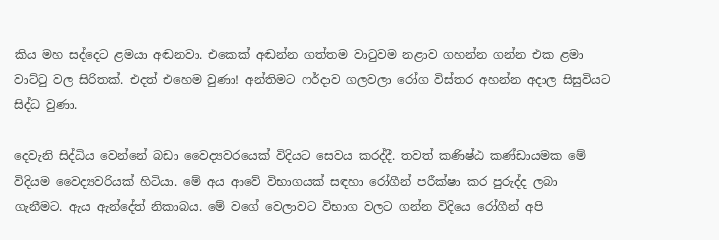කිය මහ සද්දෙට ළමයා අඬනවා. එකෙක් අඬන්න ගත්තම වාටුවම නළාව ගහන්න ගන්න එක ළමා වාට්ටු වල සිරිතක්. එදත් එහෙම වුණා! අන්තිමට ෆර්දාව ගලවලා රෝග විස්තර අහන්න අදාල සිසුවියට සිද්ධ වුණා.

දෙවැනි සිද්ධිය වෙන්නේ බඩා වෛද්‍යවරයෙක් විදියට සෙවය කරද්දී. තවත් කණිෂ්ඨ කණ්ඩායමක මේ විදියම වෛද්‍යවරියක් හිටියා. මේ අය ආවේ විභාගයක් සඳහා රෝගීන් පරීක්ෂා කර පුරුද්ද ලබා ගැනීමට. ඇය ඇන්දේත් නිකාබය. මේ වගේ වෙලාවට විභාග වලට ගන්න විදියෙ රෝගීන් අපි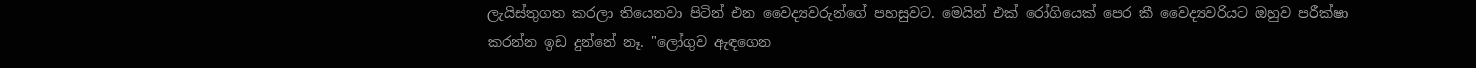ලැයිස්තුගත කරලා තියෙනවා පිටින් එන වෛද්‍යවරුන්ගේ පහසුවට. මෙයින් එක් රෝගියෙක් පෙර කී වෛද්‍යවරියට ඔහුව පරීක්ෂා කරන්න ඉඩ දුන්නේ නෑ. "ලෝගුව ඇඳගෙන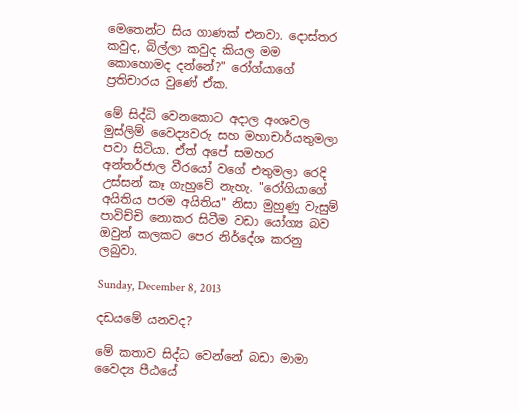මෙතෙන්ට සිය ගාණක් එනවා. දොස්තර කවුද, බිල්ලා කවුද කියල මම කොහොමද දන්නේ?" රෝග්යාගේ ප්‍රතිචාරය වුණේ ඒක.

මේ සිද්ධි වෙනකොට අදාල අංශවල මුස්ලිම් වෛද්‍යවරු සහ මහාචාර්යතුමලා පවා සිටියා. ඒත් අපේ සමහර අන්තර්ජාල වීරයෝ වගේ එතුමලා රෙදි උස්සන් කෑ ගැහුවේ නැහැ. "රෝගියාගේ අයිතිය පරම අයිතිය" නිසා මුහුණු වැසුම් පාවිච්චි නොකර සිටීම වඩා යෝග්‍ය බව ඔවුන් කලකට පෙර නිර්දේශ කරනු ලබුවා.

Sunday, December 8, 2013

දඩයමේ යනවද?

මේ කතාව සිද්ධ වෙන්නේ බඩා මාමා වෛද්‍ය පීඨයේ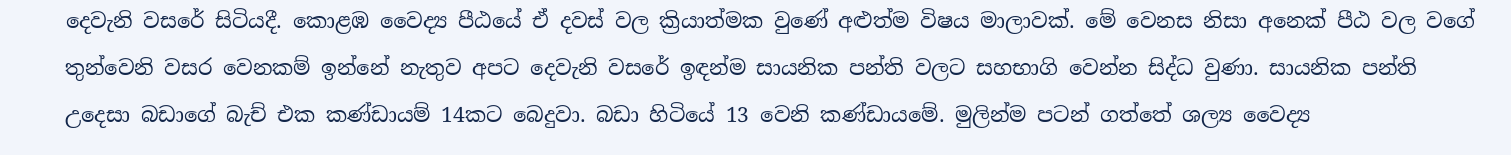දෙවැනි වසරේ සිටියදී. කොළඹ වෛද්‍ය පීඨයේ ඒ දවස් වල ක්‍රියාත්මක වුණේ අළුත්ම විෂය මාලාවක්. මේ වෙනස නිසා අනෙක් පීඨ වල වගේ තුන්වෙනි වසර වෙනකම් ඉන්නේ නැතුව අපට දෙවැනි වසරේ ඉඳන්ම සායනික පන්ති වලට සහභාගි වෙන්න සිද්ධ වුණා. සායනික පන්ති උදෙසා බඩාගේ බැච් එක කණ්ඩායම් 14කට බෙදුවා. බඩා හිටියේ 13 වෙනි කණ්ඩායමේ. මුලින්ම පටන් ගත්තේ ශල්‍ය වෛද්‍ය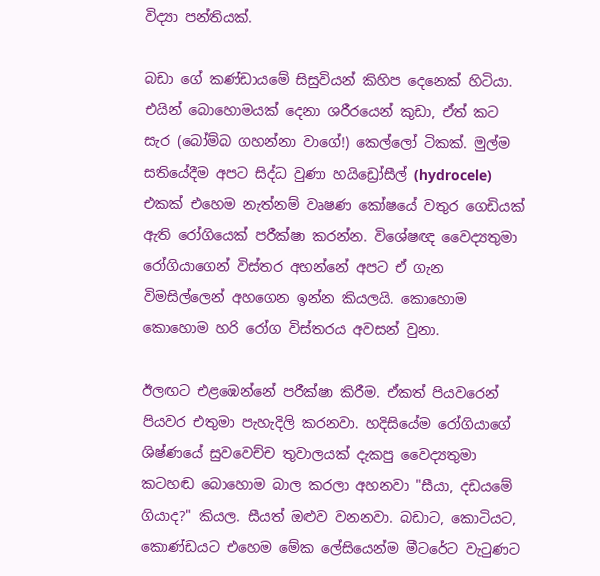විද්‍යා පන්තියක්.

බඩා ගේ කණ්ඩායමේ සිසුවියන් කිහිප දෙනෙක් හිටියා. එයින් බොහොමයක් දෙනා ශරීරයෙන් කුඩා, ඒත් කට සැර (බෝම්බ ගහන්නා වාගේ!) කෙල්ලෝ ටිකක්. මුල්ම සතියේදීම අපට සිද්ධ වුණා හයිඩ්‍රෝසීල් (hydrocele) එකක් එහෙම නැත්නම් වෘෂණ කෝෂයේ වතුර ගෙඩියක් ඇති රෝගියෙක් පරීක්ෂා කරන්න. විශේෂඥ වෛද්‍යතුමා රෝගියාගෙන් විස්තර අහන්නේ අපට ඒ ගැන විමසිල්ලෙන් අහගෙන ඉන්න කියලයි. කොහොම කොහොම හරි රෝග විස්තරය අවසන් වුනා.

ඊලඟට එළඹෙන්නේ පරීක්ෂා කිරීම. ඒකත් පියවරෙන් පියවර එතුමා පැහැදිලි කරනවා. හදිසියේම රෝගියාගේ ශිෂ්ණයේ සුවවෙච්ච තුවාලයක් දැකපු වෛද්‍යතුමා කටහඬ බොහොම බාල කරලා අහනවා "සීයා, දඩයමේ ගියාද?" කියල. සීයත් ඔළුව වනනවා. බඩාට, කොටියට, කොණ්ඩයට එහෙම මේක ලේසියෙන්ම මීටරේට වැටුණට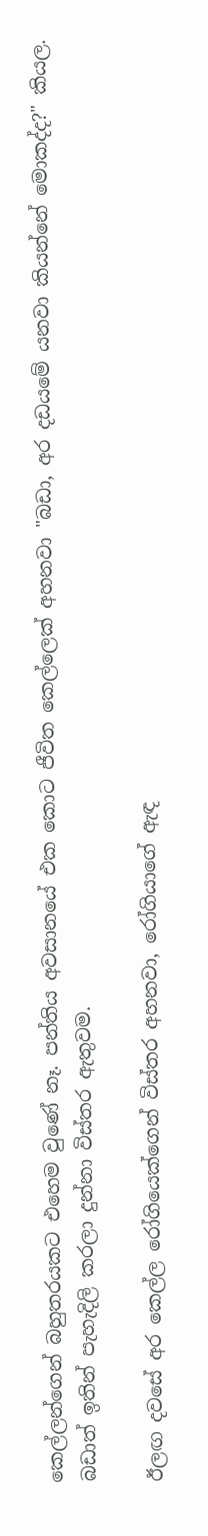කෙල්ලන්ගෙන් බහුතරයකට එහෙම වුණේ නෑ. පන්තිය අවසානයේ එක කොට ජීවිත කෙල්ලෙක් අහනවා "බඩා, අර දඩයමේ යනවා කියන්නේ මොකද්ද?" කියල. බඩාත් ඉතින් පැහැදිලි කරලා දුන්නා විස්තර ඇතුවම.

ඊලඟ දවසේ අර කෙල්ල රෝගියෙක්ගෙන් විස්තර අහනවා, රෝගියාගේ ඇඳ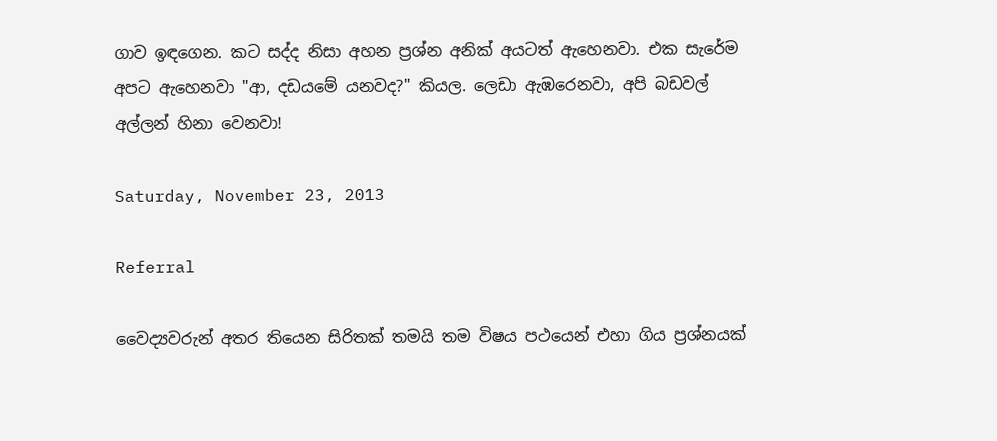ගාව ඉඳගෙන. කට සද්ද නිසා අහන ප්‍රශ්න අනික් අයටත් ඇහෙනවා. එක සැරේම අපට ඇහෙනවා "ආ, දඩයමේ යනවද?" කියල. ලෙඩා ඇඹරෙනවා, අපි බඩවල් අල්ලන් හිනා වෙනවා!

Saturday, November 23, 2013

Referral

වෛද්‍යවරුන් අතර තියෙන සිරිතක් තමයි තම විෂය පථයෙන් එහා ගිය ප්‍රශ්නයක්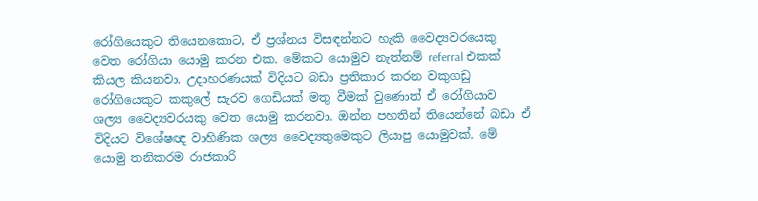රෝගියෙකුට තියෙනකොට, ඒ ප්‍රශ්නය විසඳන්නට හැකි වෛද්‍යවරයෙකු වෙත රෝගියා යොමු කරන එක. මේකට යොමුව නැත්නම් referral එකක් කියල කියනවා. උදාහරණයක් විදියට බඩා ප්‍රතිකාර කරන වකුගඩු රෝගියෙකුට කකුලේ සැරව ගෙඩියක් මතු වීමක් වුණොත් ඒ රෝගියාව ශල්‍ය වෛද්‍යවරයකු වෙත යොමු කරනවා. ඔන්න පහතින් තියෙන්නේ බඩා ඒ විදියට විශේෂඥ වාහිණික ශල්‍ය වෛද්‍යතුමෙකුට ලියාපු යොමුවක්. මේ යොමු තනිකරම රාජකාරි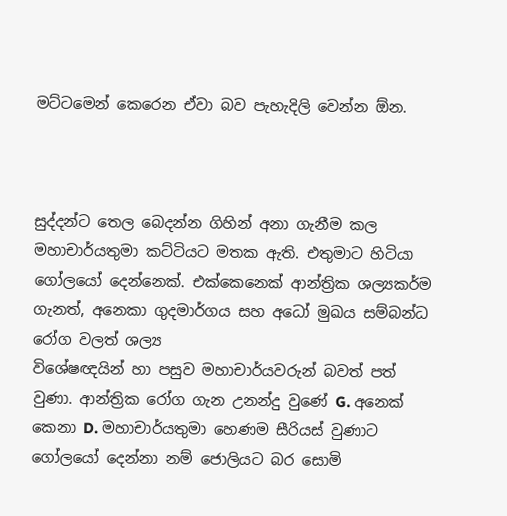මට්ටමෙන් කෙරෙන ඒවා බව පැහැදිලි වෙන්න ඕන.



සුද්දන්ට තෙල බෙදන්න ගිහින් අනා ගැනීම කල මහාචාර්යතුමා කට්ටියට මතක ඇති. එතුමාට හිටියා ගෝලයෝ දෙන්නෙක්. එක්කෙනෙක් ආන්ත්‍රික ශල්‍යකර්ම ගැනත්, අනෙකා ගුදමාර්ගය සහ අධෝ මුඛය සම්බන්ධ රෝග වලත් ශල්‍ය
විශේෂඥයින් හා පසුව මහාචාර්යවරුන් බවත් පත් වුණා. ආන්ත්‍රික රෝග ගැන උනන්දු වුණේ G. අනෙක් කෙනා D. මහාචාර්යතුමා හෙණම සීරියස් වුණාට ගෝලයෝ දෙන්නා නම් ජොලියට බර සොමි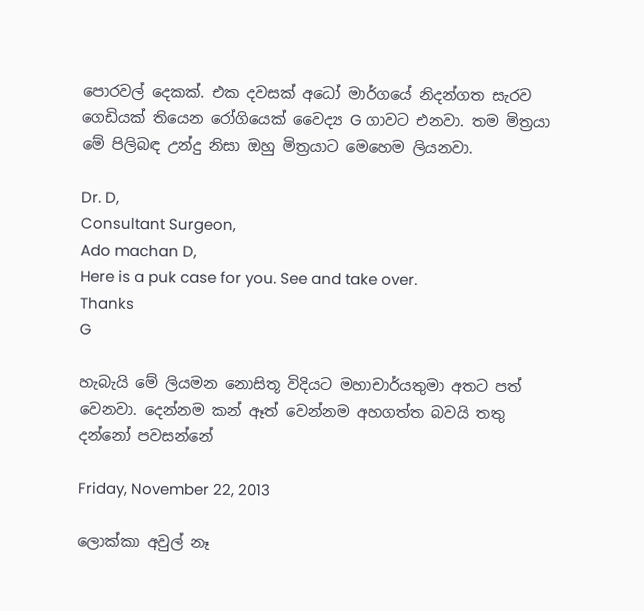පොරවල් දෙකක්. එක දවසක් අධෝ මාර්ගයේ නිදන්ගත සැරව ගෙඩියක් තියෙන රෝගියෙක් වෛද්‍ය G ගාවට එනවා. තම මිත්‍රයා මේ පිලිබඳ උන්දු නිසා ඔහු මිත්‍රයාට මෙහෙම ලියනවා.

Dr. D,
Consultant Surgeon,
Ado machan D,
Here is a puk case for you. See and take over.
Thanks
G

හැබැයි මේ ලියමන නොසිතූ විදියට මහාචාර්යතුමා අතට පත් වෙනවා. දෙන්නම කන් ඈත් වෙන්නම අහගත්ත බවයි තතු දන්නෝ පවසන්නේ

Friday, November 22, 2013

ලොක්කා අවුල් නෑ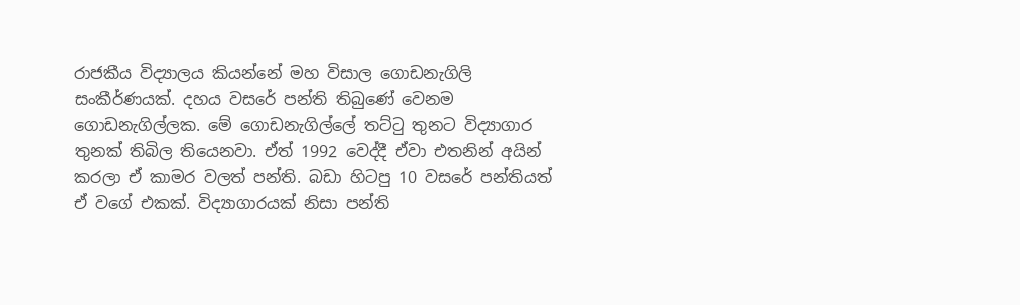රාජකීය විද්‍යාලය කියන්නේ මහ විසාල ගොඩනැගිලි සංකීර්ණයක්. දහය වසරේ පන්ති තිබුණේ වෙනම ගොඩනැගිල්ලක. මේ ගොඩනැගිල්ලේ තට්ටු තුනට විද්‍යාගාර තුනක් තිබිල තියෙනවා. ඒත් 1992 වෙද්දී ඒවා එතනින් අයින් කරලා ඒ කාමර වලත් පන්ති. බඩා හිටපු 10 වසරේ පන්තියත් ඒ වගේ එකක්. විද්‍යාගාරයක් නිසා පන්ති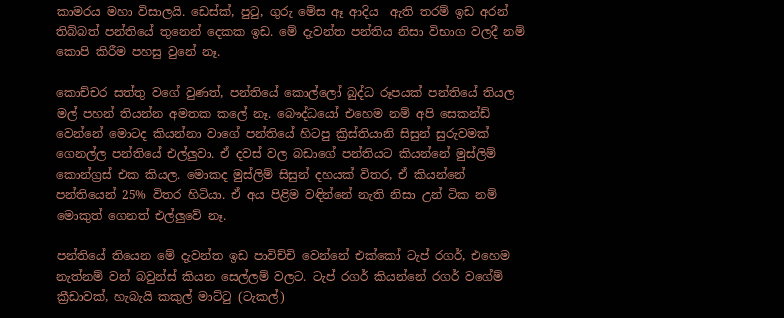කාමරය මහා විසාලයි. ඩෙස්ක්, පුටු, ගුරු මේස ඈ ආදිය  ඇති තරම් ඉඩ අරන් තිබ්බත් පන්තියේ තුනෙන් දෙකක ඉඩ. මේ දැවන්ත පන්තිය නිසා විභාග වලදී නම් කොපි කිරීම පහසු වුනේ නෑ.

කොච්චර සත්තු වගේ වුණත්, පන්තියේ කොල්ලෝ බුද්ධ රූපයක් පන්තියේ තියල මල් පහන් තියන්න අමතක කලේ නෑ. බෞද්ධයෝ එහෙම නම් අපි සෙකන්ඩ් වෙන්නේ මොටද කියන්නා වාගේ පන්තියේ හිටපු ක්‍රිස්තියානි සිසුන් සුරුවමක් ගෙනල්ල පන්තියේ එල්ලුවා. ඒ දවස් වල බඩාගේ පන්තියට කියන්නේ මුස්ලිම් කොන්ග්‍රස් එක කියල. මොකද මුස්ලිම් සිසුන් දහයක් විතර, ඒ කියන්නේ පන්තියෙන් 25% විතර හිටියා. ඒ අය පිළිම වඳින්නේ නැති නිසා උන් ටික නම් මොකුත් ගෙනත් එල්ලුවේ නෑ.

පන්තියේ තියෙන මේ දැවන්ත ඉඩ පාවිච්චි වෙන්නේ එක්කෝ ටැප් රගර්, එහෙම නැත්නම් වන් බවුන්ස් කියන සෙල්ලම් වලට. ටැප් රගර් කියන්නේ රගර් වගේම් ක්‍රීඩාවක්, හැබැයි කකුල් මාට්ටු (ටැකල්)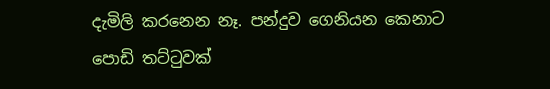දැමිලි කරනෙන නෑ. පන්දුව ගෙනියන කෙනාට පොඩි තට්ටුවක්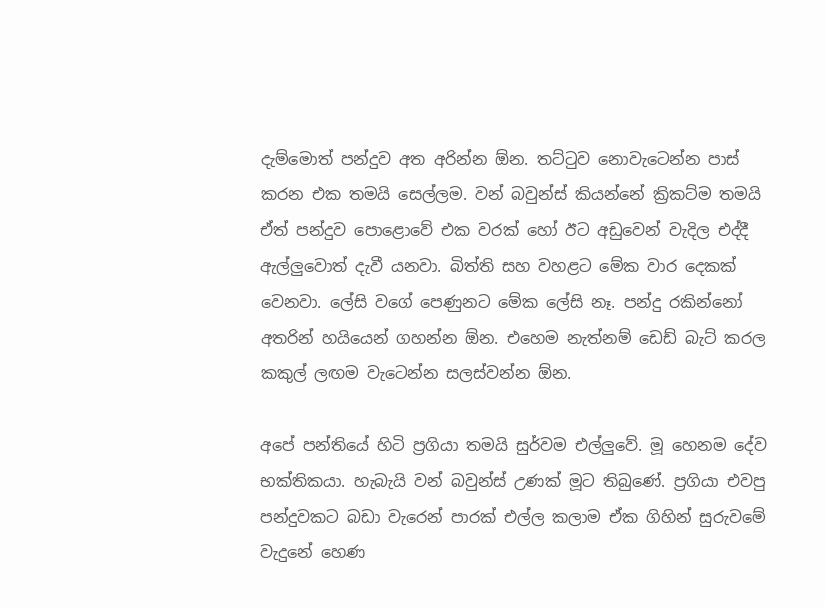දැම්මොත් පන්දුව අත අරින්න ඕන. තට්ටුව නොවැටෙන්න පාස් කරන එක තමයි සෙල්ලම. වන් බවුන්ස් කියන්නේ ක්‍රිකට්ම තමයි ඒත් පන්දුව පොළොවේ එක වරක් හෝ ඊට අඩුවෙන් වැදිල එද්දී ඇල්ලුවොත් දැවී යනවා. බිත්ති සහ වහළට මේක වාර දෙකක් වෙනවා. ලේසි වගේ පෙණුනට මේක ලේසි නෑ. පන්දු රකින්නෝ අතරින් හයියෙන් ගහන්න ඕන. එහෙම නැත්නම් ඩෙඩ් බැට් කරල කකුල් ලඟම වැටෙන්න සලස්වන්න ඕන.

අපේ පන්තියේ හිටි ප්‍රගියා තමයි සුර්වම එල්ලුවේ. මූ හෙනම දේව භක්තිකයා. හැබැයි වන් බවුන්ස් උණක් මූට තිබුණේ. ප්‍රගියා එවපු පන්දුවකට බඩා වැරෙන් පාරක් එල්ල කලාම ඒක ගිහින් සුරුවමේ වැදුනේ හෙණ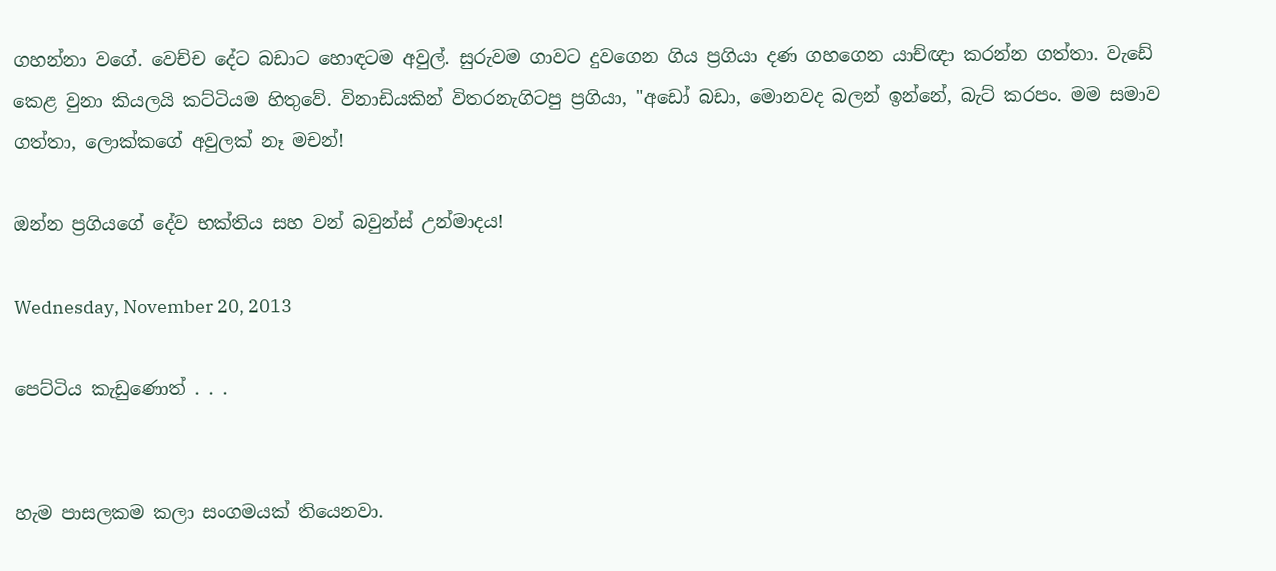ගහන්නා වගේ. වෙච්ච දේට බඩාට හොඳටම අවුල්. සුරුවම ගාවට දුවගෙන ගිය ප්‍රගියා දණ ගහගෙන යාච්ඥා කරන්න ගත්තා. වැඩේ කෙළ වුනා කියලයි කට්ටියම හිතුවේ. විනාඩියකින් විතරනැගිටපු ප්‍රගියා, "අඩෝ බඩා, මොනවද බලන් ඉන්නේ, බැට් කරපං. මම සමාව ගත්තා, ලොක්කගේ අවුලක් නෑ මචන්!

ඔන්න ප්‍රගියගේ දේව භක්තිය සහ වන් බවුන්ස් උන්මාදය!

Wednesday, November 20, 2013

පෙට්ටිය කැඩුණොත් . . .


හැම පාසලකම කලා සංගමයක් තියෙනවා.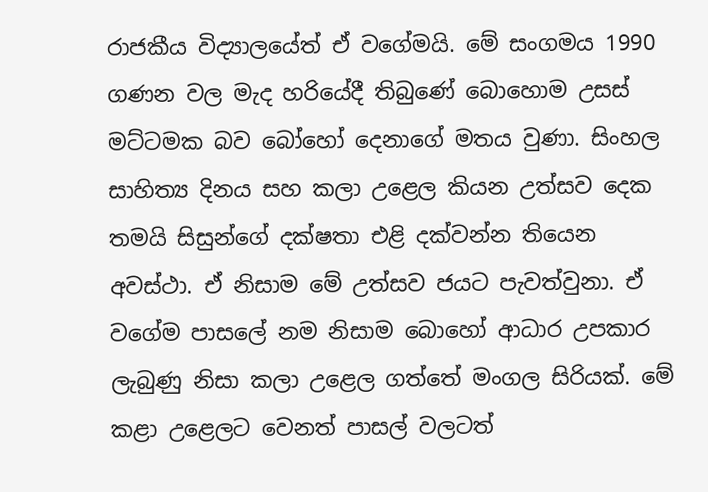රාජකීය විද්‍යාලයේත් ඒ වගේමයි. මේ සංගමය 1990 ගණන වල මැද හරියේදී තිබුණේ බොහොම උසස් මට්ටමක බව බෝහෝ දෙනාගේ මතය වුණා. සිංහල සාහිත්‍ය දිනය සහ කලා උළෙල කියන උත්සව දෙක තමයි සිසුන්ගේ දක්ෂතා එළි දක්වන්න තියෙන අවස්ථා. ඒ නිසාම මේ උත්සව ජයට පැවත්වුනා. ඒ වගේම පාසලේ නම නිසාම බොහෝ ආධාර උපකාර ලැබුණු නිසා කලා උළෙල ගත්තේ මංගල සිරියක්. මේ කළා උළෙලට වෙනත් පාසල් වලටත්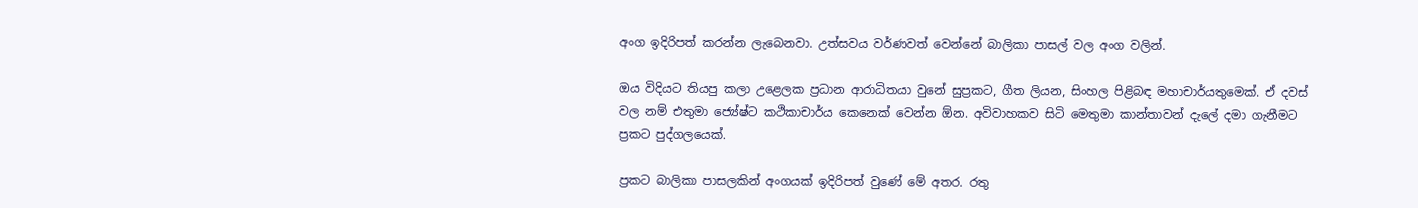අංග ඉදිරිපත් කරන්න ලැබෙනවා. උත්සවය වර්ණවත් වෙන්නේ බාලිකා පාසල් වල අංග වලින්.

ඔය විදියට තියපු කලා උළෙලක ප්‍රධාන ආරාධිතයා වුනේ සුප්‍රකට, ගීත ලියන, සිංහල පිළිබඳ මහාචාර්යතුමෙක්. ඒ දවස් වල නම් එතුමා ජ්‍යේෂ්ට කථිකාචාර්ය කෙනෙක් වෙන්න ඕන. අවිවාහකව සිටි මෙතුමා කාන්තාවන් දැලේ දමා ගැනීමට ප්‍රකට පුද්ගලයෙක්.

ප්‍රකට බාලිකා පාසලකින් අංගයක් ඉදිරිපත් වුණේ මේ අතර. රතු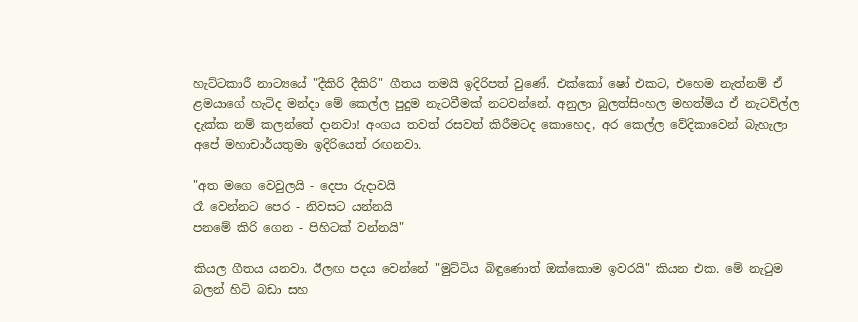හැට්ටකාරී නාට්‍යයේ "දීකිරි දීකිරි" ගීතය තමයි ඉදිරිපත් වුණේ. එක්කෝ ෂෝ එකට, එහෙම නැත්නම් ඒ ළමයාගේ හැටිද මන්දා මේ කෙල්ල පුදුම නැටවීමක් නටවන්නේ. අනුලා බුලත්සිංහල මහත්මිය ඒ නැටවිල්ල දැක්ක නම් කලන්තේ දානවා! අංගය තවත් රසවත් කිරීමටද කොහෙද, අර කෙල්ල වේදිකාවෙන් බැහැලා අපේ මහාචාර්යතුමා ඉදිරියෙත් රඟනවා.

"අත මගෙ වෙවුලයි - දෙපා රුදාවයි
රෑ වෙන්නට පෙර - නිවසට යන්නයි
පනමේ කිරි ගෙන - පිහිටක් වන්නයි"

කියල ගීතය යනවා. ඊලඟ පදය වෙන්නේ "මුට්ටිය බිඳුණොත් ඔක්කොම ඉවරයි" කියන එක. මේ නැටුම බලන් හිටි බඩා සහ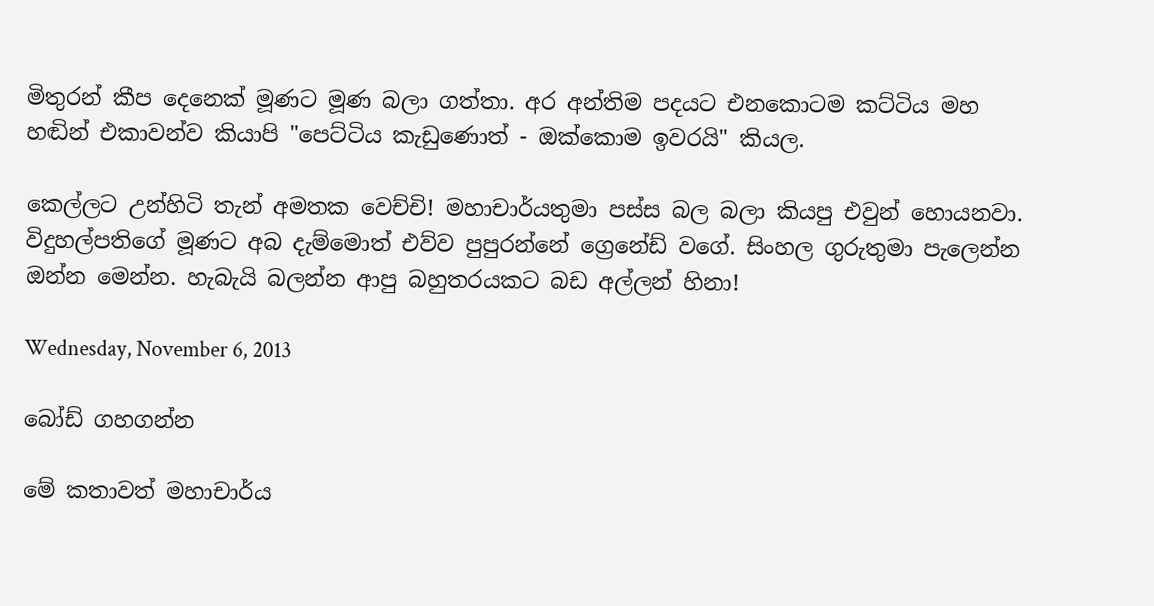මිතුරන් කීප දෙනෙක් මූණට මූණ බලා ගත්තා. අර අන්තිම පදයට එනකොටම කට්ටිය මහ හඬින් එකාවන්ව කියාපි "පෙට්ටිය කැඩුණොත් - ඔක්කොම ඉවරයි" කියල.

කෙල්ලට උන්හිටි තැන් අමතක වෙච්චි! මහාචාර්යතුමා පස්ස බල බලා කියපු එවුන් හොයනවා. විදුහල්පතිගේ මූණට අබ දැම්මොත් එව්ව පුපුරන්නේ ග්‍රෙනේඩ් වගේ. සිංහල ගුරුතුමා පැලෙන්න ඔන්න මෙන්න. හැබැයි බලන්න ආපු බහුතරයකට බඩ අල්ලන් හිනා!

Wednesday, November 6, 2013

බෝඩ් ගහගන්න

මේ කතාවත් මහාචාර්ය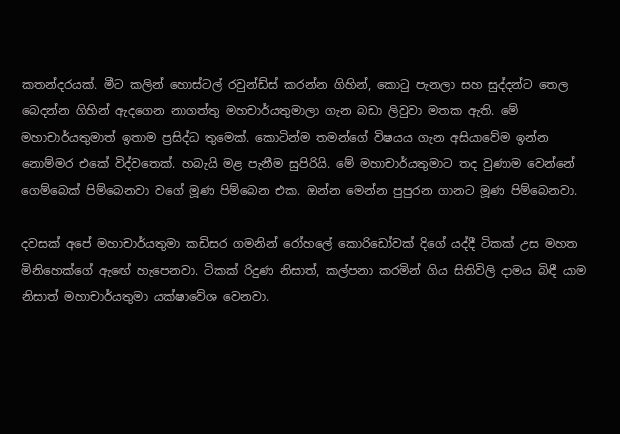කතන්දරයක්. මීට කලින් හොස්ටල් රවුන්ඩ්ස් කරන්න ගිහින්, කොටු පැනලා සහ සුද්දන්ට තෙල බෙදන්න ගිහින් ඇදගෙන නාගත්තු මහචාර්යතුමාලා ගැන බඩා ලිවුවා මතක ඇති. මේ මහාචාර්යතුමාත් ඉතාම ප්‍රසිද්ධ තුමෙක්. කොටින්ම තමන්ගේ විෂයය ගැන අසියාවේම ඉන්න නොම්මර එකේ විද්වතෙක්. හබැයි මළ පැනීම සුපිරියි. මේ මහාචාර්යතුමාට තද වුණාම වෙන්නේ ගෙම්බෙක් පිම්බෙනවා වගේ මූණ පිම්බෙන එක. ඔන්න මෙන්න පුපුරන ගානට මූණ පිම්බෙනවා.

දවසක් අපේ මහාචාර්යතුමා කඩිසර ගමනින් රෝහලේ කොරිඩෝවක් දිගේ යද්දී ටිකක් උස මහත මිනිහෙක්ගේ ඇඟේ හැපෙනවා. ටිකක් රිදුණ නිසාත්, කල්පනා කරමින් ගිය සිතිවිලි දාමය බිඳී යාම නිසාත් මහාචාර්යතුමා යක්ෂාවේශ වෙනවා.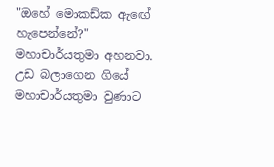"ඔහේ මොකඩ්ක ඇඟේ හැපෙන්නේ?" මහාචාර්යතුමා අහනවා. උඩ බලාගෙන ගියේ මහාචාර්යතුමා වුණාට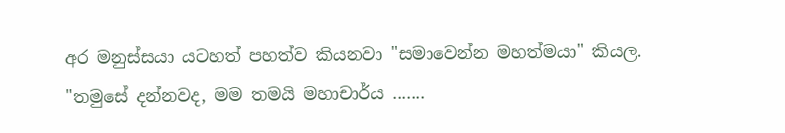අර මනුස්සයා යටහත් පහත්ව කියනවා "සමාවෙන්න මහත්මයා" කියල.
"තමුසේ දන්නවද, මම තමයි මහාචාර්ය .......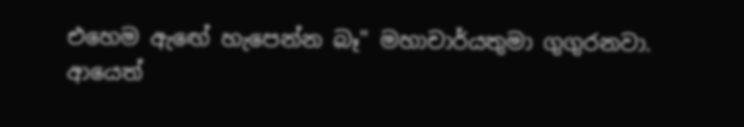එහෙම ඇඟේ හැපෙන්න බෑ" මහාචාර්යතුමා ගුගුරනවා.
ආයෙත්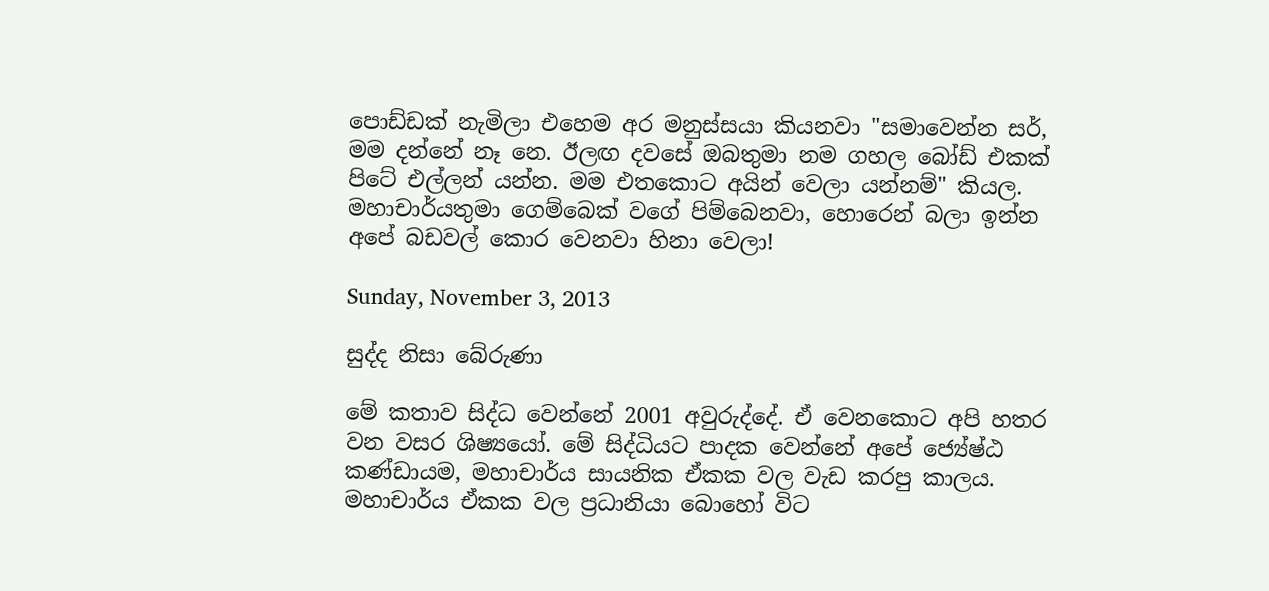පොඩ්ඩක් නැමිලා එහෙම අර මනුස්සයා කියනවා "සමාවෙන්න සර්, මම දන්නේ නෑ නෙ. ඊලඟ දවසේ ඔබතුමා නම ගහල බෝඩ් එකක් පිටේ එල්ලන් යන්න. මම එතකොට අයින් වෙලා යන්නම්" කියල. මහාචාර්යතුමා ගෙම්බෙක් වගේ පිම්බෙනවා, හොරෙන් බලා ඉන්න අපේ බඩවල් කොර වෙනවා හිනා වෙලා!

Sunday, November 3, 2013

සුද්ද නිසා බේරුණා

මේ කතාව සිද්ධ වෙන්නේ 2001 අවුරුද්දේ. ඒ වෙනකොට අපි හතර වන වසර ශිෂ්‍යයෝ. මේ සිද්ධියට පාදක වෙන්නේ අපේ ජ්‍යේෂ්ඨ කණ්ඩායම, මහාචාර්ය සායනික ඒකක වල වැඩ කරපු කාලය. මහාචාර්ය ඒකක වල ප්‍රධානියා බොහෝ විට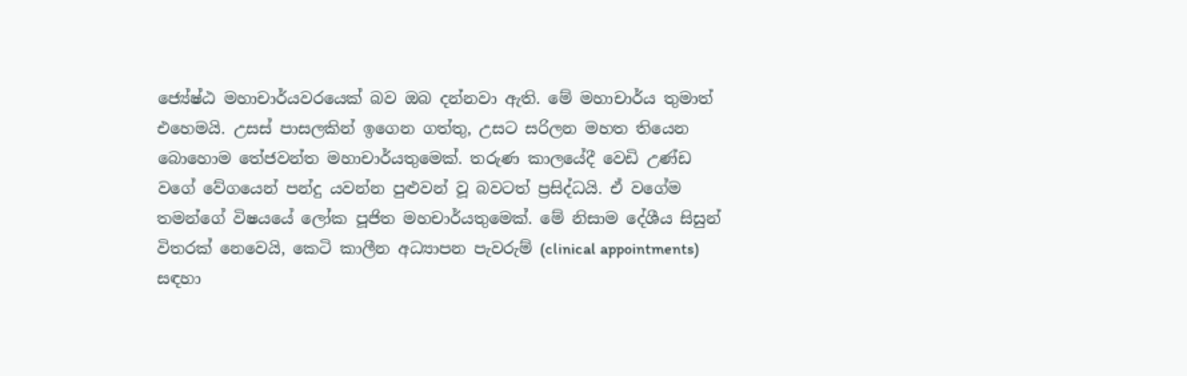ජ්‍යේෂ්ඨ මහාචාර්යවරයෙක් බව ඔබ දන්නවා ඇති. මේ මහාචාර්ය තුමාත් එහෙමයි. උසස් පාසලකින් ඉගෙන ගත්තු, උසට සරිලන මහත තියෙන බොහොම තේජවන්ත මහාචාර්යතුමෙක්. තරුණ කාලයේදී වෙඩි උණ්ඩ වගේ වේගයෙන් පන්දු යවන්න පුළුවන් වූ බවටත් ප්‍රසිද්ධයි. ඒ වගේම තමන්ගේ විෂයයේ ලෝක පූජිත මහචාර්යතුමෙක්. මේ නිසාම දේශීය සිසුන් විතරක් නෙවෙයි, කෙටි කාලීන අධ්‍යාපන පැවරුම් (clinical appointments) සඳහා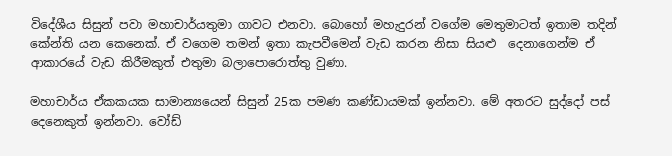විදේශීය සිසුන් පවා මහාචාර්යතුමා ගාවට එනවා. බොහෝ මහැදුරන් වගේම මෙතුමාටත් ඉතාම තදින් කේන්ති යන කෙනෙක්. ඒ වගෙම තමන් ඉතා කැපවීමෙන් වැඩ කරන නිසා සියළු  දෙනාගෙන්ම ඒ ආකාරයේ වැඩ කිරීමකුත් එතුමා බලාපොරොත්තු වුණා.

මහාචාර්ය ඒකකයක සාමාන්‍යයෙන් සිසුන් 25ක පමණ කණ්ඩායමක් ඉන්නවා. මේ අතරට සුද්දෝ පස් දෙනෙකුත් ඉන්නවා. වෝඩ්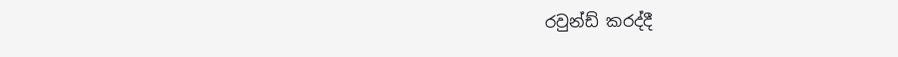රවුන්ඩ් කරද්දී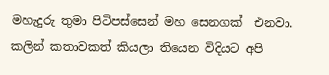මහැදුරු තුමා පිටිපස්සෙන් මහ සෙනගක්  එනවා. කලින් කතාවකත් කියලා තියෙන විදියට අපි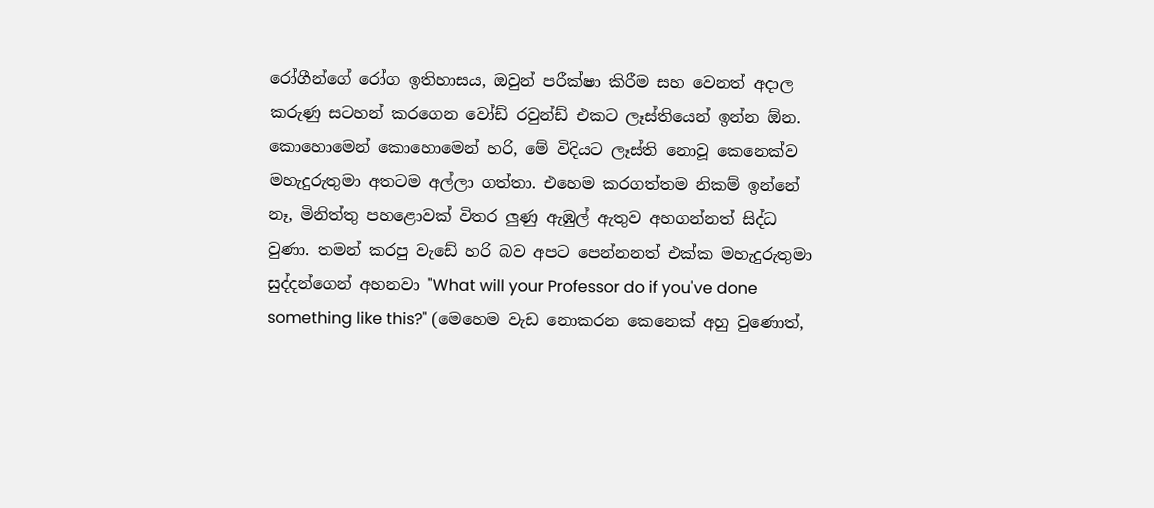රෝගීන්ගේ රෝග ඉතිහාසය, ඔවුන් පරීක්ෂා කිරීම සහ වෙනත් අදාල කරුණු සටහන් කරගෙන වෝඩ් රවුන්ඩ් එකට ලෑස්තියෙන් ඉන්න ඕන. කොහොමෙන් කොහොමෙන් හරි, මේ විදියට ලෑස්ති නොවූ කෙනෙක්ව මහැදුරුතුමා අතටම අල්ලා ගත්තා. එහෙම කරගත්තම නිකම් ඉන්නේ නෑ, මිනිත්තු පහළොවක් විතර ලුණු ඇඹුල් ඇතුව අහගන්නත් සිද්ධ වුණා. තමන් කරපු වැඩේ හරි බව අපට පෙන්නනත් එක්ක මහැදුරුතුමා සුද්දන්ගෙන් අහනවා "What will your Professor do if you've done something like this?" (මෙහෙම වැඩ නොකරන කෙනෙක් අහු වුණොත්,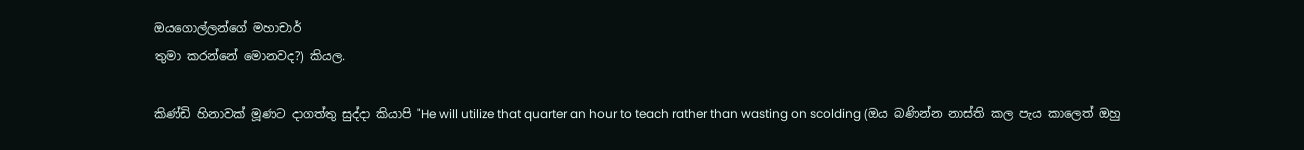ඔයගොල්ලන්ගේ මහාචාර්
තුමා කරන්නේ මොනවද?) කියල.

කිණ්ඩි හිනාවක් මූණට දාගත්තු සුද්දා කියාපි "He will utilize that quarter an hour to teach rather than wasting on scolding (ඔය බණින්න නාස්ති කල පැය කාලෙත් ඔහු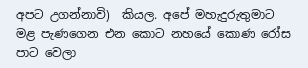අපට උගන්නාවි)  කියල. අපේ මහැදුරුතුමාට මළ පැණගෙන එන කොට නහයේ කොණ රෝස පාට වෙලා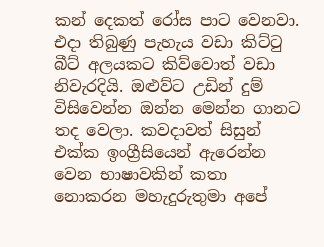කන් දෙකත් රෝස පාට වෙනවා. එදා තිබුණු පැහැය වඩා කිට්ටු බීට් අලයකට කිව්වොත් වඩා නිවැරදියි. ඔළුව්ට උඩින් දුම් විසිවෙන්න ඔන්න මෙන්න ගානට තද වෙලා. කවදාවත් සිසුන් එක්ක ඉංග්‍රීසියෙන් ඇරෙන්න වෙන භාෂාවකින් කතා නොකරන මහැදුරුතුමා අපේ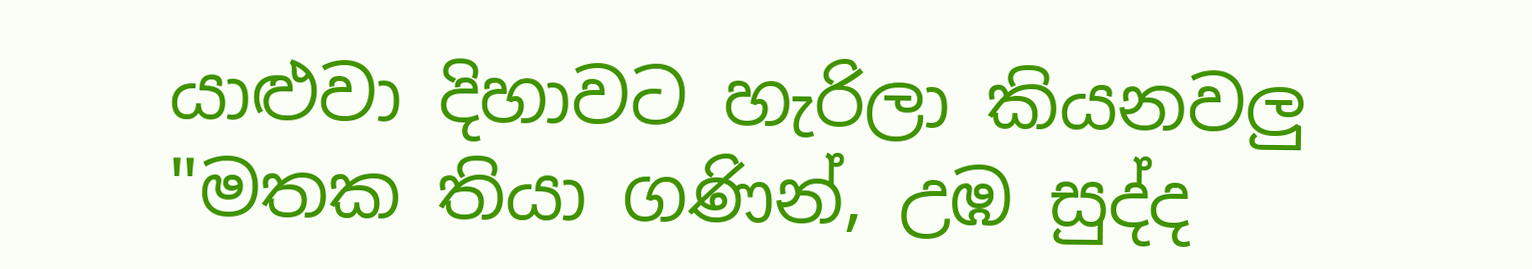යාළුවා දිහාවට හැරිලා කියනවලු "මතක තියා ගණින්, උඹ සුද්ද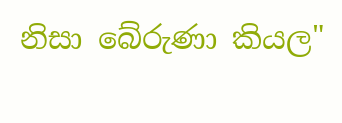නිසා බේරුණා කියල"